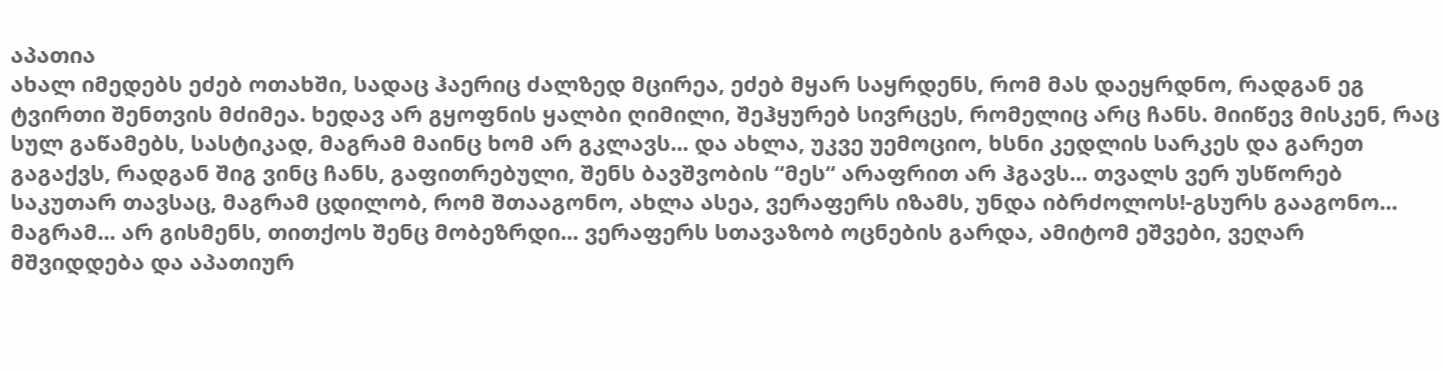აპათია
ახალ იმედებს ეძებ ოთახში, სადაც ჰაერიც ძალზედ მცირეა, ეძებ მყარ საყრდენს, რომ მას დაეყრდნო, რადგან ეგ ტვირთი შენთვის მძიმეა. ხედავ არ გყოფნის ყალბი ღიმილი, შეჰყურებ სივრცეს, რომელიც არც ჩანს. მიიწევ მისკენ, რაც სულ გაწამებს, სასტიკად, მაგრამ მაინც ხომ არ გკლავს... და ახლა, უკვე უემოციო, ხსნი კედლის სარკეს და გარეთ გაგაქვს, რადგან შიგ ვინც ჩანს, გაფითრებული, შენს ბავშვობის “მეს“ არაფრით არ ჰგავს... თვალს ვერ უსწორებ საკუთარ თავსაც, მაგრამ ცდილობ, რომ შთააგონო, ახლა ასეა, ვერაფერს იზამს, უნდა იბრძოლოს!-გსურს გააგონო... მაგრამ... არ გისმენს, თითქოს შენც მობეზრდი... ვერაფერს სთავაზობ ოცნების გარდა, ამიტომ ეშვები, ვეღარ მშვიდდება და აპათიურ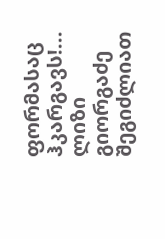ფორმასაც ჰკარგავს!... ლიზი გიორგაძე
შეგიძლიათ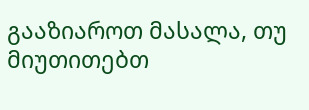გააზიაროთ მასალა, თუ მიუთითებთ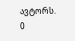ავტორს.
0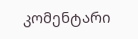კომენტარი